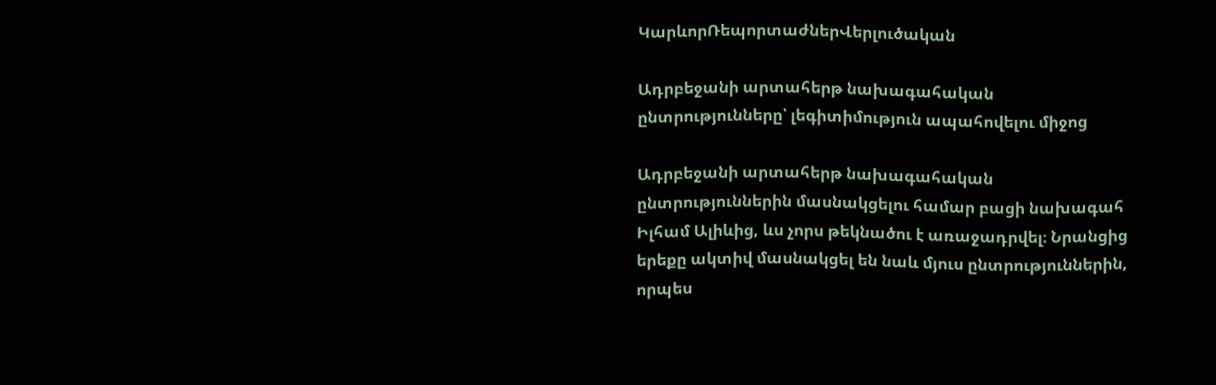ԿարևորՌեպորտաժներՎերլուծական

Ադրբեջանի արտահերթ նախագահական ընտրությունները՝ լեգիտիմություն ապահովելու միջոց

Ադրբեջանի արտահերթ նախագահական ընտրություններին մասնակցելու համար բացի նախագահ Իլհամ Ալիևից, ևս չորս թեկնածու է առաջադրվել։ Նրանցից երեքը ակտիվ մասնակցել են նաև մյուս ընտրություններին, որպես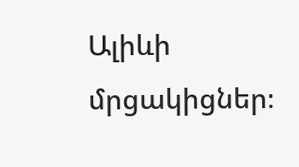Ալիևի մրցակիցներ։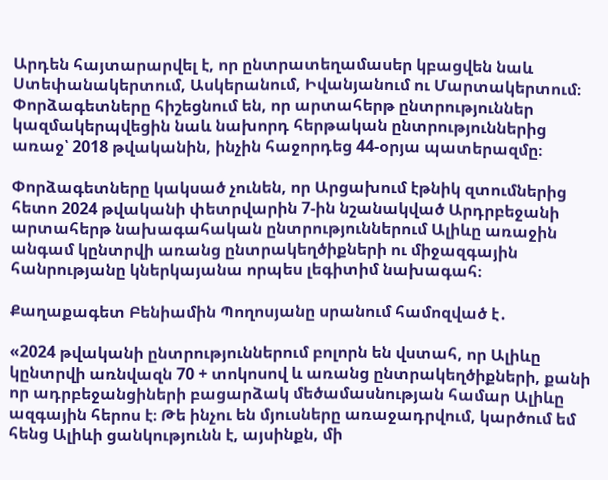Արդեն հայտարարվել է, որ ընտրատեղամասեր կբացվեն նաև Ստեփանակերտում, Ասկերանում, Իվանյանում ու Մարտակերտում։ Փորձագետները հիշեցնում են, որ արտահերթ ընտրություններ կազմակերպվեցին նաև նախորդ հերթական ընտրություններից առաջ՝ 2018 թվականին, ինչին հաջորդեց 44-օրյա պատերազմը։

Փորձագետները կակսած չունեն, որ Արցախում էթնիկ զտումներից հետո 2024 թվականի փետրվարին 7-ին նշանակված Արդրբեջանի արտահերթ նախագահական ընտրություններում Ալիևը առաջին անգամ կընտրվի առանց ընտրակեղծիքների ու միջազգային հանրությանը կներկայանա որպես լեգիտիմ նախագահ։

Քաղաքագետ Բենիամին Պողոսյանը սրանում համոզված է․

«2024 թվականի ընտրություններում բոլորն են վստահ, որ Ալիևը կընտրվի առնվազն 70 + տոկոսով և առանց ընտրակեղծիքների, քանի որ ադրբեջանցիների բացարձակ մեծամասնության համար Ալիևը ազգային հերոս է։ Թե ինչու են մյուսները առաջադրվում, կարծում եմ հենց Ալիևի ցանկությունն է, այսինքն, մի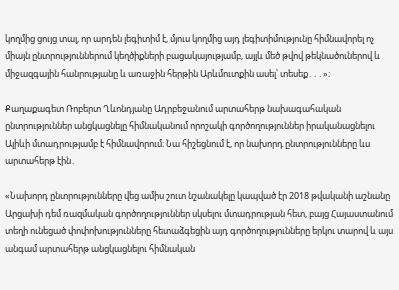կողմից ցույց տալ, որ արդեն լեգիտիմ է, մյուս կողմից այդ լեգիտիմությունը հիմնավորել ոչ միայն ընտրություններում կեղծիքների բացակայությամբ, այլև մեծ թվով թեկնածուներով և միջազգային հանրությանը և առաջին հերթին Արևմուտքին ասել՝ տեսեք․․․»։

Քաղաքագետ Ռոբերտ Ղևոնդյանը Ադրբեջանում արտահերթ նախագահական ընտրություններ անցկացնելը հիմնականում որոշակի գործողություններ իրականացնելու Ալիևի մտադրությամբ է հիմնավորում։ Նա հիշեցնում է, որ նախորդ ընտրությունները ևս արտահերթ էին․

«Նախորդ ընտրությունները վեց ամիս շուտ նշանակելը կապված էր 2018 թվականի աշնանը Արցախի դեմ ռազմական գործողություններ սկսելու մտադրության հետ, բայց Հայաստանում տեղի ունեցած փոփոխությունները հետաձգեցին այդ գործողությունները երկու տարով և այս անգամ արտահերթ անցկացնելու հիմնական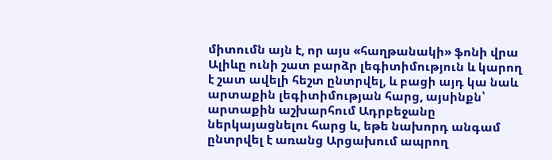միտումն այն է, որ այս «հաղթանակի» ֆոնի վրա Ալիևը ունի շատ բարձր լեգիտիմություն և կարող է շատ ավելի հեշտ ընտրվել, և բացի այդ կա նաև արտաքին լեգիտիմության հարց, այսինքն՝ արտաքին աշխարհում Ադրբեջանը ներկայացնելու հարց և, եթե նախորդ անգամ ընտրվել է առանց Արցախում ապրող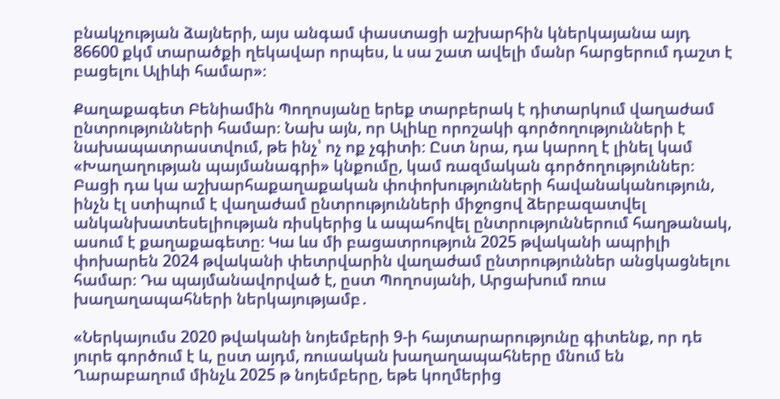բնակչության ձայների, այս անգամ փաստացի աշխարհին կներկայանա այդ 86600 քկմ տարածքի ղեկավար որպես, և սա շատ ավելի մանր հարցերում դաշտ է բացելու Ալիևի համար»։

Քաղաքագետ Բենիամին Պողոսյանը երեք տարբերակ է դիտարկում վաղաժամ ընտրությունների համար։ Նախ այն, որ Ալիևը որոշակի գործողությունների է նախապատրաստվում, թե ինչ՝ ոչ ոք չգիտի։ Ըստ նրա, դա կարող է լինել կամ «Խաղաղության պայմանագրի» կնքումը, կամ ռազմական գործողություններ։ Բացի դա կա աշխարհաքաղաքական փոփոխությունների հավանականություն, ինչն էլ ստիպում է վաղաժամ ընտրությունների միջոցով ձերբազատվել անկանխատեսելիության ռիսկերից և ապահովել ընտրություններում հաղթանակ, ասում է քաղաքագետը։ Կա ևս մի բացատրություն 2025 թվականի ապրիլի փոխարեն 2024 թվականի փետրվարին վաղաժամ ընտրություններ անցկացնելու համար։ Դա պայմանավորված է, ըստ Պողոսյանի, Արցախում ռուս խաղաղապահների ներկայությամբ․

«Ներկայումս 2020 թվականի նոյեմբերի 9-ի հայտարարությունը գիտենք, որ դե յուրե գործում է և, ըստ այդմ, ռուսական խաղաղապահները մնում են Ղարաբաղում մինչև 2025 թ նոյեմբերը, եթե կողմերից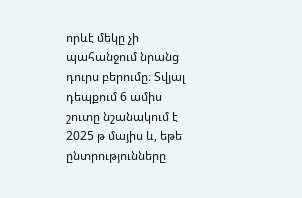որևէ մեկը չի պահանջում նրանց դուրս բերումը։ Տվյալ դեպքում 6 ամիս շուտը նշանակում է 2025 թ մայիս և, եթե ընտրությունները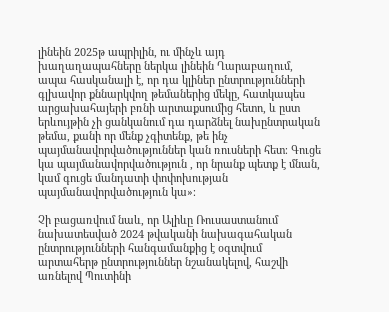լինեին 2025թ ապրիլին, ու մինչև այդ խաղաղապահները ներկա լինեին Ղարաբաղում, ապա հասկանալի է, որ դա կլիներ ընտրությունների գլխավոր քննարկվող թեմաներից մեկը, հատկապես արցախահայերի բռնի արտաքսումից հետո, և ըստ երևույթին չի ցանկանում դա դարձնել նախընտրական թեմա, քանի որ մենք չգիտենք, թե ինչ պայմանավորվածություններ կան ռուսների հետ։ Գուցե կա պայմանավորվածություն , որ նրանք պետք է մնան, կամ գուցե մանդատի փոփոխության պայմանավորվածություն կա»։

Չի բացառվում նաև, որ Ալիևը Ռուսաստանում նախատեսված 2024 թվականի նախագահական ընտրությունների հանգամանքից է օգտվում արտահերթ ընտրություններ նշանակելով, հաշվի առնելով Պուտինի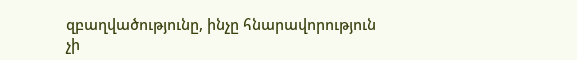զբաղվածությունը, ինչը հնարավորություն չի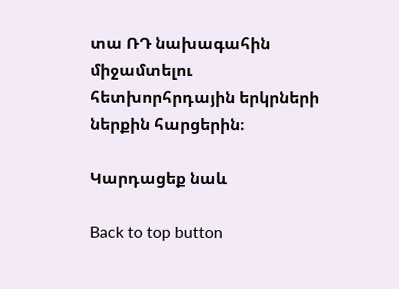տա ՌԴ նախագահին միջամտելու հետխորհրդային երկրների ներքին հարցերին։

Կարդացեք նաև

Back to top button